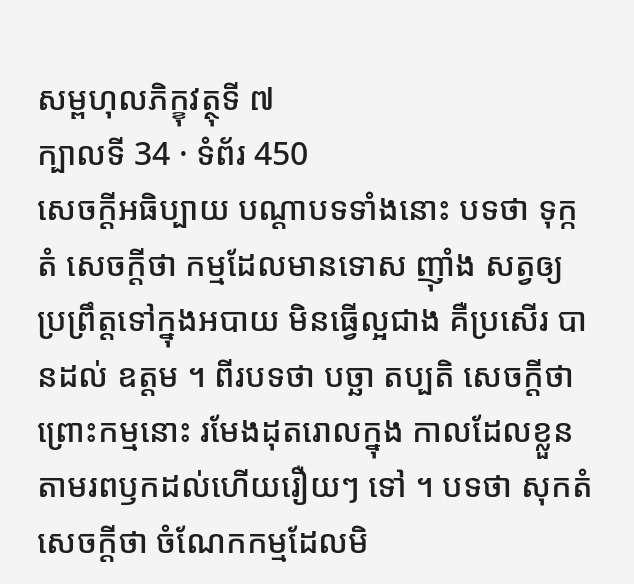សម្ពហុលភិក្ខុវត្ថុទី ៧
ក្បាលទី 34 · ទំព័រ 450
សេចក្តីអធិប្បាយ បណ្តាបទទាំងនោះ បទថា ទុក្កតំ សេចក្តីថា កម្មដែលមានទោស ញ៉ាំង សត្វឲ្យប្រព្រឹត្តទៅក្នុងអបាយ មិនធ្វើល្អជាង គឺប្រសើរ បានដល់ ឧត្តម ។ ពីរបទថា បច្ឆា តប្បតិ សេចក្តីថា ព្រោះកម្មនោះ រមែងដុតរោលក្នុង កាលដែលខ្លួនតាមរពឫកដល់ហើយរឿយៗ ទៅ ។ បទថា សុកតំ សេចក្តីថា ចំណែកកម្មដែលមិ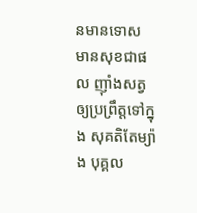នមានទោស មានសុខជាផល ញ៉ាំងសត្វឲ្យប្រព្រឹត្តទៅក្នុង សុគតិតែម្យ៉ាង បុគ្គល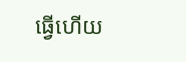ធ្វើហើយ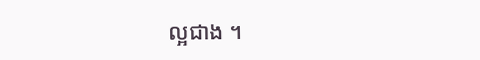ល្អជាង ។